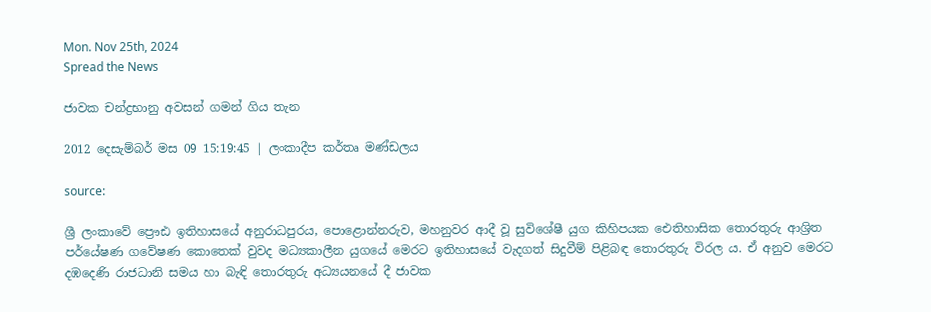Mon. Nov 25th, 2024
Spread the News

ජාවක චන්ද්‍රභානු අවසන් ගමන් ගිය තැන

2012 දෙසැම්බර් මස 09 15:19:45 | ලංකාදීප කර්තෘ මණ්ඩලය

source:

ශ්‍රී ලංකාවේ ප්‍රෞඪ ඉතිහාසයේ අනුරාධපුරය, පොළොන්නරුව, මහනුවර ආදී වූ සුවිශේෂී යුග කිහිපයක ඓතිහාසික තොරතුරු ආශ්‍රිත පර්යේෂණ ගවේෂණ කොතෙක් වුවද මධ්‍යකාලීන යුගයේ මෙරට ඉතිහාසයේ වැදගත් සිදුවීම් පිළිබඳ තොරතුරු විරල ය. ඒ අනුව මෙරට දඹදෙණි රාජධානි සමය හා බැඳි තොරතුරු අධ්‍යයනයේ දී ජාවක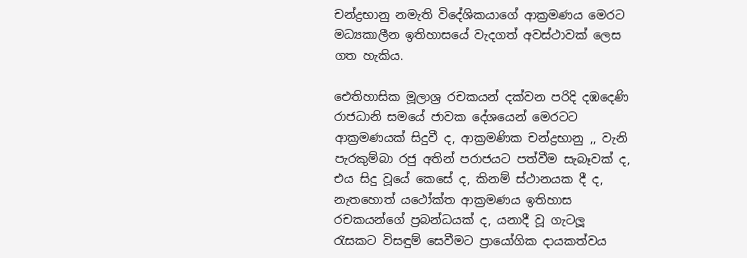චන්ද්‍රභානු නමැති විදේශිකයාගේ ආක්‍රමණය මෙරට මධ්‍යකාලීන ඉතිහාසයේ වැදගත් අවස්ථාවක් ලෙස ගත හැකිය.

ඓතිහාසික මූලාශ්‍ර රචකයන් දක්වන පරිදි දඹදෙණි රාජධානි සමයේ ජාවක දේශයෙන් මෙරටට ආක්‍රමණයක් සිදුවී ද, ආක්‍රමණික චන්ද්‍රභානු ,, වැනි පැරකුම්බා රජු අතින් පරාජයට පත්වීම සැබෑවක් ද, එය සිදු වූයේ කෙසේ ද, කිනම් ස්ථානයක දී ද, නැතහොත් යථෝක්ත ආක්‍රමණය ඉතිහාස රචකයන්ගේ ප්‍රබන්ධයක් ද, යනාදී වූ ගැටලූ රැසකට විසඳුම් සෙවීමට ප්‍රායෝගික දායකත්වය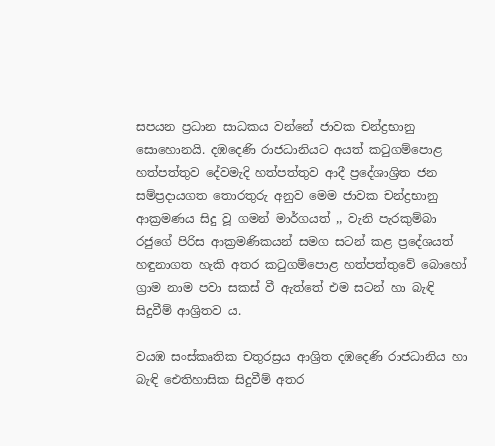සපයන ප්‍රධාන සාධකය වන්නේ ජාවක චන්ද්‍රභානු සොහොනයි. දඹදෙණි රාජධානියට අයත් කටුගම්පොළ හත්පත්තුව දේවමැදි හත්පත්තුව ආදී ප්‍රදේශාශ්‍රිත ජන සම්ප්‍රදායගත තොරතුරු අනුව මෙම ජාවක චන්ද්‍රභානු ආක්‍රමණය සිදු වූ ගමන් මාර්ගයත් ,, වැනි පැරකුම්බා රජුගේ පිරිස ආක්‍රමණිකයන් සමග සටන් කළ ප්‍රදේශයත් හඳුනාගත හැකි අතර කටුගම්පොළ හත්පත්තුවේ බොහෝ ග්‍රාම නාම පවා සකස් වී ඇත්තේ එම සටන් හා බැඳි සිදුවීම් ආශ්‍රිතව ය.

වයඹ සංස්කෘතික චතුරස්‍රය ආශ්‍රිත දඹදෙණි රාජධානිය හා බැඳි ඓතිහාසික සිදුවීම් අතර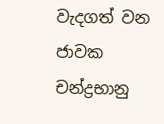වැදගත් වන ජාවක චන්ද්‍රභානු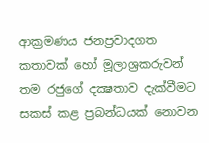ආක්‍රමණය ජනප්‍රවාදගත කතාවක් හෝ මූලාශ්‍රකරුවන් තම රජුගේ දක්‍ෂතාව දැක්වීමට සකස් කළ ප්‍රබන්ධයක් නොවන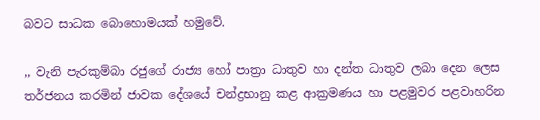බවට සාධක බොහොමයක් හමුවේ.

,, වැනි පැරකුම්බා රජුගේ රාජ්‍ය හෝ පාත්‍රා ධාතුව හා දන්ත ධාතුව ලබා දෙන ලෙස තර්ජනය කරමින් ජාවක දේශයේ චන්ද්‍රභානු කළ ආක්‍රමණය හා පළමුවර පළවාහරින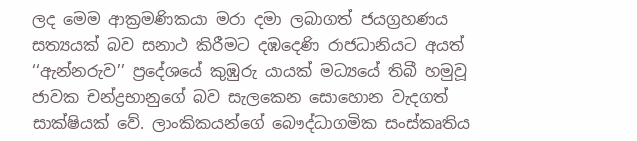ලද මෙම ආක්‍රමණිකයා මරා දමා ලබාගත් ජයග්‍රහණය සත්‍යයක් බව සනාථ කිරීමට දඹදෙණි රාජධානියට අයත් ‘‘ඇන්නරුව’’ ප්‍රදේශයේ කුඹුරු යායක් මධ්‍යයේ තිබී හමුවූ ජාවක චන්ද්‍රභානුගේ බව සැලකෙන සොහොන වැදගත් සාක්ෂියක් වේ. ලාංකිකයන්ගේ බෞද්ධාගමික සංස්කෘතිය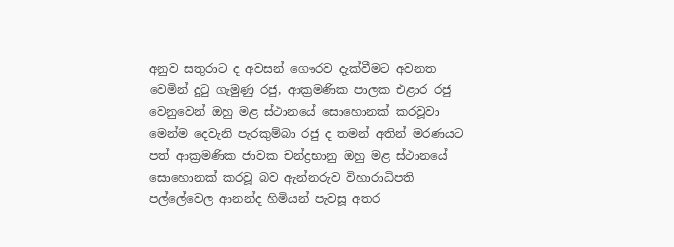අනුව සතුරාට ද අවසන් ගෞරව දැක්වීමට අවනත වෙමින් දුටු ගැමුණු රජු, ආක්‍රමණික පාලක එළාර රජු වෙනුවෙන් ඔහු මළ ස්ථානයේ සොහොනක් කරවූවා මෙන්ම දෙවැනි පැරකුම්බා රජු ද තමන් අතින් මරණයට පත් ආක්‍රමණික ජාවක චන්ද්‍රභානු ඔහු මළ ස්ථානයේ සොහොනක් කරවූ බව ඇන්නරුව විහාරාධිපති පල්ලේවෙල ආනන්ද හිමියන් පැවසූ අතර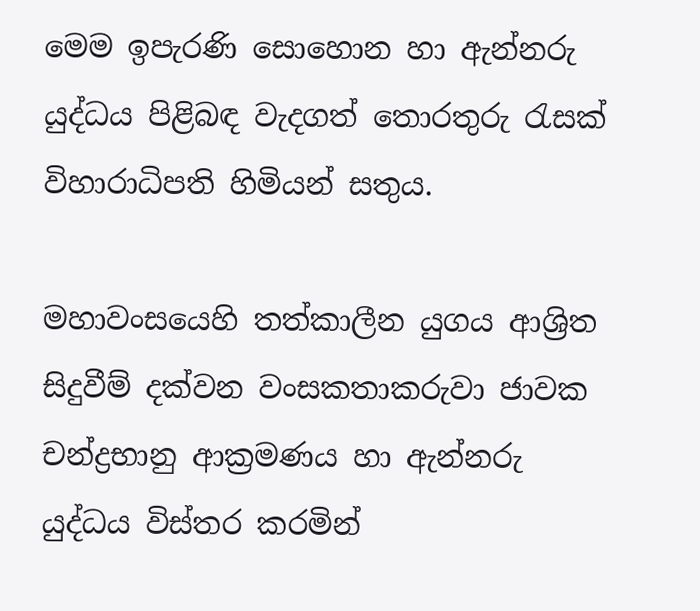මෙම ඉපැරණි සොහොන හා ඇන්නරු යුද්ධය පිළිබඳ වැදගත් තොරතුරු රැසක් විහාරාධිපති හිමියන් සතුය.

මහාවංසයෙහි තත්කාලීන යුගය ආශ්‍රිත සිදුවීම් දක්වන වංසකතාකරුවා ජාවක චන්ද්‍රභානු ආක්‍රමණය හා ඇන්නරු යුද්ධය විස්තර කරමින්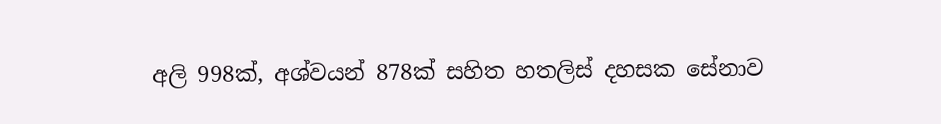අලි 998ක්, අශ්වයන් 878ක් සහිත හතලිස් දහසක සේනාව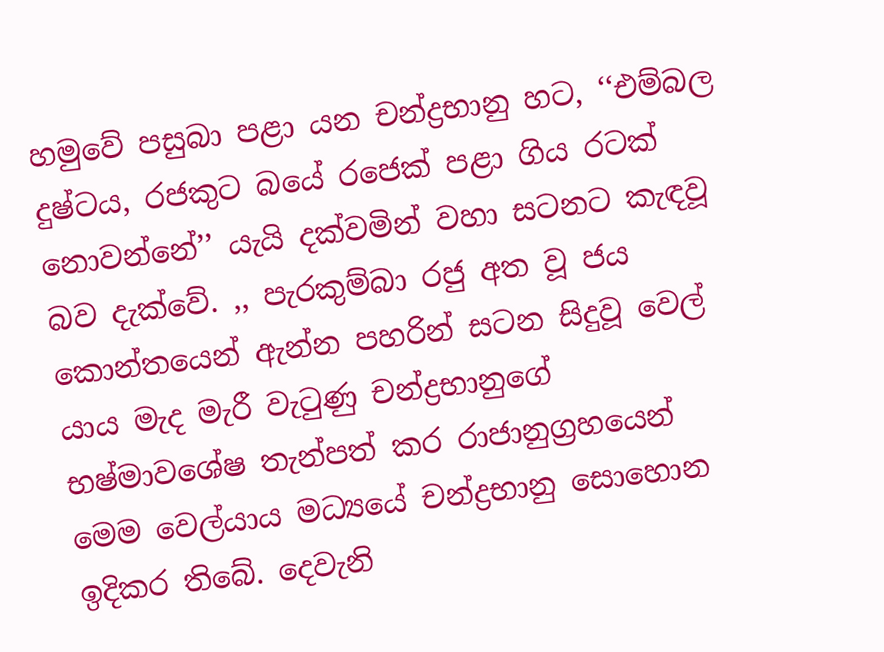හමුවේ පසුබා පළා යන චන්ද්‍රභානු හට, ‘‘එම්බල දුෂ්ටය, රජකුට බයේ රජෙක් පළා ගිය රටක් නොවන්නේ’’ යැයි දක්වමින් වහා සටනට කැඳවූ බව දැක්වේ. ,, පැරකුම්බා රජු අත වූ ජය කොන්තයෙන් ඇන්න පහරින් සටන සිදුවූ වෙල් යාය මැද මැරී වැටුණු චන්ද්‍රභානුගේ භෂ්මාවශේෂ තැන්පත් කර රාජානුග්‍රහයෙන් මෙම වෙල්යාය මධ්‍යයේ චන්ද්‍රභානු සොහොන ඉදිකර තිබේ. දෙවැනි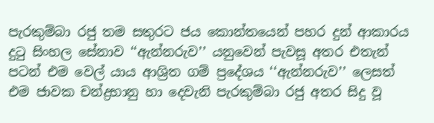පැරකුම්බා රජු තම සතුරට ජය කොන්තයෙන් පහර දුන් ආකාරය දුටු සිංහල සේනාව ‘‘ඇන්නරුව’’ යනුවෙන් පැවසූ අතර එතැන් පටන් එම වෙල් යාය ආශ්‍රිත ගම් ප්‍රදේශය ‘‘ඇන්නරුව’’ ලෙසත් එම ජාවක චන්ද්‍රභානු හා දෙවැනි පැරකුම්බා රජු අතර සිදු වූ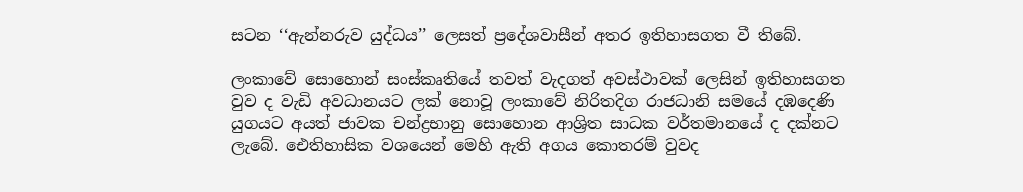සටන ‘‘ඇන්නරුව යුද්ධය’’ ලෙසත් ප්‍රදේශවාසීන් අතර ඉතිහාසගත වී තිබේ.

ලංකාවේ සොහොන් සංස්කෘතියේ තවත් වැදගත් අවස්ථාවක් ලෙසින් ඉතිහාසගත වුව ද වැඩි අවධානයට ලක් නොවූ ලංකාවේ නිරිතදිග රාජධානි සමයේ දඹදෙණි යුගයට අයත් ජාවක චන්ද්‍රභානු සොහොන ආශ්‍රිත සාධක වර්තමානයේ ද දක්නට ලැබේ. ඓතිහාසික වශයෙන් මෙහි ඇති අගය කොතරම් වුවද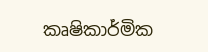කෘෂිකාර්මික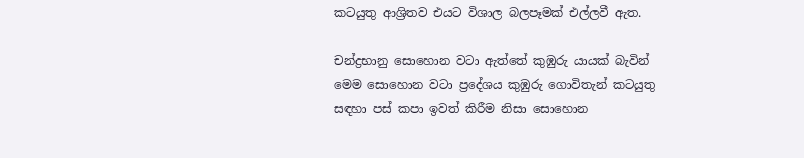කටයුතු ආශ්‍රිතව එයට විශාල බලපෑමක් එල්ලවී ඇත.

චන්ද්‍රභානු සොහොන වටා ඇත්තේ කුඹුරු යායක් බැවින් මෙම සොහොන වටා ප්‍රදේශය කුඹුරු ගොවිතැන් කටයුතු සඳහා පස් කපා ඉවත් කිරීම නිසා සොහොන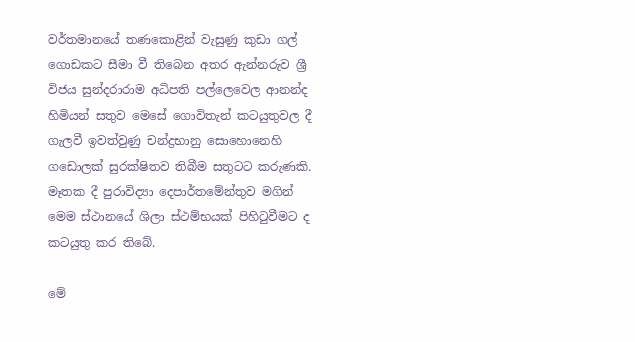වර්තමානයේ තණකොළින් වැසුණු කුඩා ගල් ගොඩකට සීමා වී තිබෙන අතර ඇන්නරුව ශ්‍රී විජය සුන්දරාරාම අධිපති පල්ලෙවෙල ආනන්ද හිමියන් සතුව මෙසේ ගොවිතැන් කටයුතුවල දී ගැලවී ඉවත්වුණු චන්ද්‍රභානු සොහොනෙහි ගඩොලක් සුරක්ෂිතව තිබීම සතුටට කරුණකි. මෑතක දී පුරාවිද්‍යා දෙපාර්තමේන්තුව මගින් මෙම ස්ථානයේ ශිලා ස්ථම්භයක් පිහිටුවීමට ද කටයුතු කර තිබේ.

මේ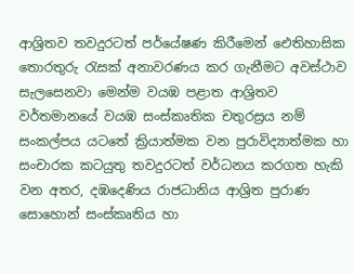ආශ්‍රිතව තවදුරටත් පර්යේෂණ කිරීමෙන් ඓතිහාසික තොරතුරු රැසක් අනාවරණය කර ගැනීමට අවස්ථාව සැලසෙනවා මෙන්ම වයඹ පළාත ආශ්‍රිතව වර්තමානයේ වයඹ සංස්කෘතික චතුරස්‍රය නම් සංකල්පය යටතේ ක්‍රියාත්මක වන පුරාවිද්‍යාත්මක හා සංචාරක කටයුතු තවදුරටත් වර්ධනය කරගත හැකි වන අතර, දඹදෙණිය රාජධානිය ආශ්‍රිත පුරාණ සොහොන් සංස්කෘතිය හා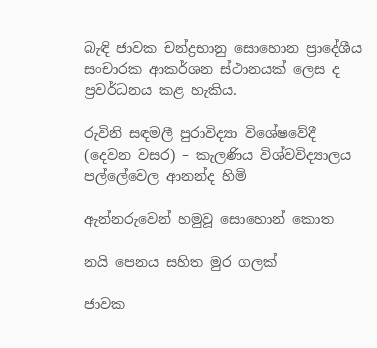බැඳි ජාවක චන්ද්‍රභානු සොහොන ප්‍රාදේශීය සංචාරක ආකර්ශන ස්ථානයක් ලෙස ද ප්‍රවර්ධනය කළ හැකිය.

රුවිනි සඳමලී පුරාවිද්‍යා විශේෂවේදී (දෙවන වසර) – කැලණිය විශ්වවිද්‍යාලය
පල්ලේවෙල ආනන්ද හිමි

ඇන්නරුවෙන් හමුවූ සොහොන් කොත

නයි පෙනය සහිත මුර ගලක්

ජාවක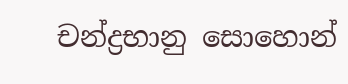චන්ද්‍රභානු සොහොන්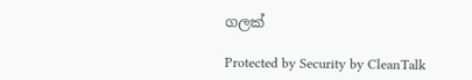ගලක්

Protected by Security by CleanTalk